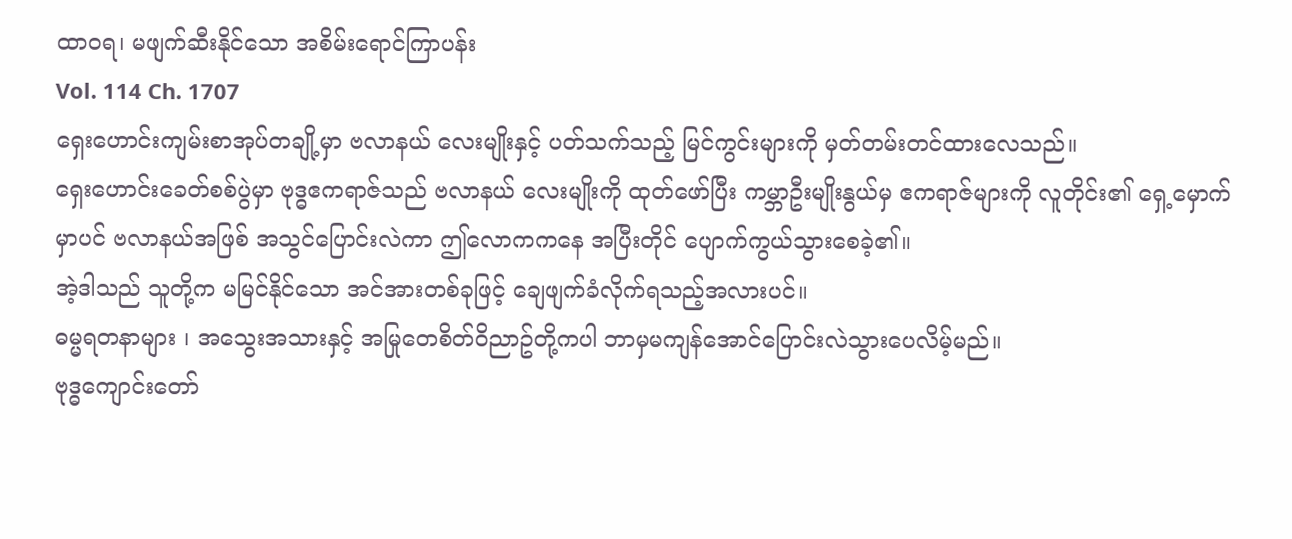ထာဝရ၊ မဖျက်ဆီးနိုင်သော အစိမ်းရောင်ကြာပန်း
Vol. 114 Ch. 1707
ရှေးဟောင်းကျမ်းစာအုပ်တချို့မှာ ဗလာနယ် လေးမျိုးနှင့် ပတ်သက်သည့် မြင်ကွင်းများကို မှတ်တမ်းတင်ထားလေသည်။
ရှေးဟောင်းခေတ်စစ်ပွဲမှာ ဗုဒ္ဓဧကရာဇ်သည် ဗလာနယ် လေးမျိုးကို ထုတ်ဖော်ပြီး ကမ္ဘာဦးမျိုးနွယ်မှ ဧကရာဇ်များကို လူတိုင်း၏ ရှေ့မှောက်မှာပင် ဗလာနယ်အဖြစ် အသွင်ပြောင်းလဲကာ ဤလောကကနေ အပြီးတိုင် ပျောက်ကွယ်သွားစေခဲ့၏။
အဲ့ဒါသည် သူတို့က မမြင်နိုင်သော အင်အားတစ်ခုဖြင့် ချေဖျက်ခံလိုက်ရသည့်အလားပင်။
ဓမ္မရတနာများ ၊ အသွေးအသားနှင့် အမြုတေစိတ်ဝိညာဥ်တို့ကပါ ဘာမှမကျန်အောင်ပြောင်းလဲသွားပေလိမ့်မည်။
ဗုဒ္ဓကျောင်းတော်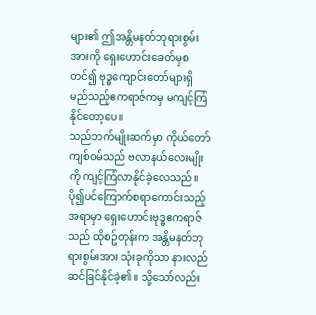များ၏ ဤအန္တိမနတ်ဘုရားစွမ်းအားကို ရှေးဟောင်းခေတ်မှစတင်၍ ဗုဒ္ဓကျောင်းတော်များရှိ မည်သည့်ဧကရာဇ်ကမှ မကျင့်ကြံနိုင်တော့ပေ။
သည်ဘက်မျိုးဆက်မှာ ကိုယ်တော်ကျစ်ဝမ်သည် ဗလာနယ်လေးမျိုးကို ကျင့်ကြံလာနိုင်ခဲ့လေသည်။
ပို၍ပင်ကြောက်စရာကောင်းသည့်အရာမှာ ရှေးဟောင်းဗုဒ္ဓဧကရာဇ်သည် ထိုစဥ်တုန်းက အန္တိမနတ်ဘုရားစွမ်းအား သုံးခုကိုသာ နားလည်ဆင်ခြင်နိုင်ခဲ့၏။ သို့သော်လည်း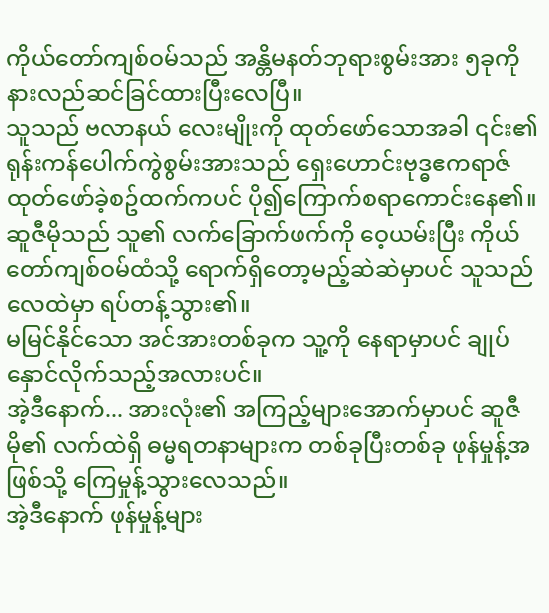ကိုယ်တော်ကျစ်ဝမ်သည် အန္တိမနတ်ဘုရားစွမ်းအား ၅ခုကို နားလည်ဆင်ခြင်ထားပြီးလေပြီ။
သူသည် ဗလာနယ် လေးမျိုးကို ထုတ်ဖော်သောအခါ ၎င်း၏ ရုန်းကန်ပေါက်ကွဲစွမ်းအားသည် ရှေးဟောင်းဗုဒ္ဓဧကရာဇ်ထုတ်ဖော်ခဲ့စဥ်ထက်ကပင် ပို၍ကြောက်စရာကောင်းနေ၏။
ဆူဇီမိုသည် သူ၏ လက်ခြောက်ဖက်ကို ဝေ့ယမ်းပြီး ကိုယ်တော်ကျစ်ဝမ်ထံသို့ ရောက်ရှိတော့မည့်ဆဲဆဲမှာပင် သူသည် လေထဲမှာ ရပ်တန့်သွား၏။
မမြင်နိုင်သော အင်အားတစ်ခုက သူ့ကို နေရာမှာပင် ချုပ်နှောင်လိုက်သည့်အလားပင်။
အဲ့ဒီနောက်... အားလုံး၏ အကြည့်များအောက်မှာပင် ဆူဇီမို၏ လက်ထဲရှိ ဓမ္မရတနာများက တစ်ခုပြီးတစ်ခု ဖုန်မှုန့်အဖြစ်သို့ ကြေမှုန့်သွားလေသည်။
အဲ့ဒီနောက် ဖုန်မှုန့်များ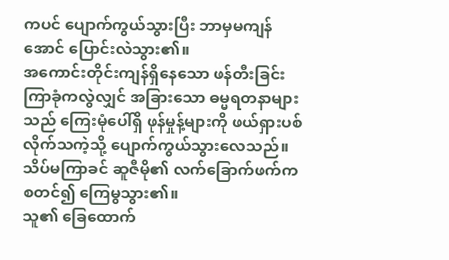ကပင် ပျောက်ကွယ်သွားပြီး ဘာမှမကျန်အောင် ပြောင်းလဲသွား၏။
အကောင်းတိုင်းကျန်ရှိနေသော ဖန်တီးခြင်းကြာခုံကလွဲလျှင် အခြားသော ဓမ္မရတနာများသည် ကြေးမုံပေါ်ရှိ ဖုန်မှုန့်များကို ဖယ်ရှားပစ်လိုက်သကဲ့သို့ ပျောက်ကွယ်သွားလေသည်။
သိပ်မကြာခင် ဆူဇီမို၏ လက်ခြောက်ဖက်က စတင်၍ ကြေမွသွား၏။
သူ၏ ခြေထောက်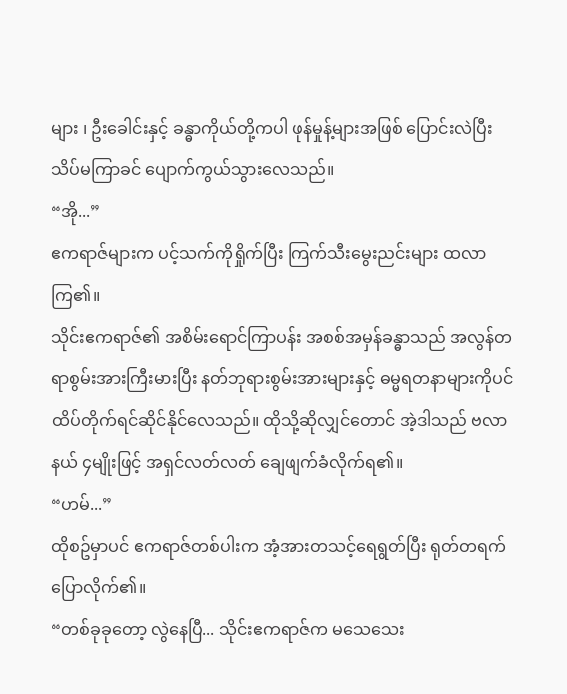များ ၊ ဦးခေါင်းနှင့် ခန္ဓာကိုယ်တို့ကပါ ဖုန်မှုန့်များအဖြစ် ပြောင်းလဲပြီး သိပ်မကြာခင် ပျောက်ကွယ်သွားလေသည်။
“အို...”
ဧကရာဇ်များက ပင့်သက်ကိုရှိုက်ပြီး ကြက်သီးမွေးညင်းများ ထလာကြ၏။
သိုင်းဧကရာဇ်၏ အစိမ်းရောင်ကြာပန်း အစစ်အမှန်ခန္ဓာသည် အလွန်တရာစွမ်းအားကြီးမားပြီး နတ်ဘုရားစွမ်းအားများနှင့် ဓမ္မရတနာများကိုပင် ထိပ်တိုက်ရင်ဆိုင်နိုင်လေသည်။ ထိုသို့ဆိုလျှင်တောင် အဲ့ဒါသည် ဗလာနယ် ၄မျိုးဖြင့် အရှင်လတ်လတ် ချေဖျက်ခံလိုက်ရ၏။
“ဟမ်...”
ထိုစဥ်မှာပင် ဧကရာဇ်တစ်ပါးက အံ့အားတသင့်ရေရွတ်ပြီး ရုတ်တရက်ပြောလိုက်၏။
“တစ်ခုခုတော့ လွဲနေပြီ... သိုင်းဧကရာဇ်က မသေသေး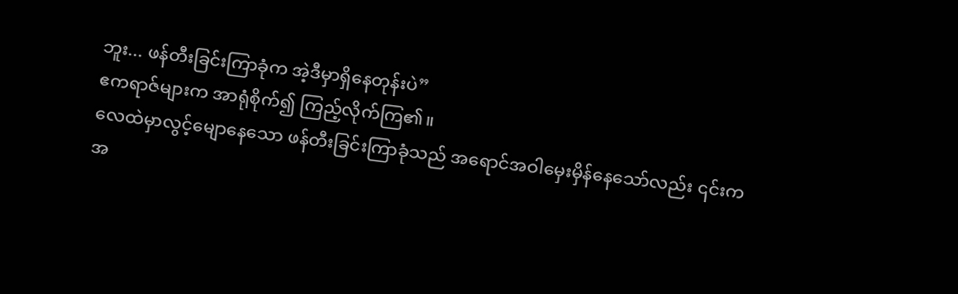ဘူး... ဖန်တီးခြင်းကြာခုံက အဲ့ဒီမှာရှိနေတုန်းပဲ”
ဧကရာဇ်များက အာရုံစိုက်၍ ကြည့်လိုက်ကြ၏။
လေထဲမှာလွင့်မျောနေသော ဖန်တီးခြင်းကြာခုံသည် အရောင်အဝါမှေးမှိန်နေသော်လည်း ၎င်းက အ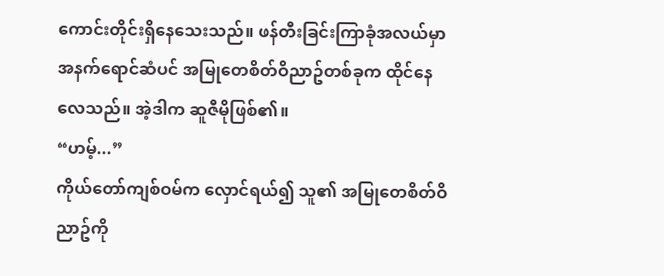ကောင်းတိုင်းရှိနေသေးသည်။ ဖန်တီးခြင်းကြာခုံအလယ်မှာ အနက်ရောင်ဆံပင် အမြုတေစိတ်ဝိညာဥ်တစ်ခုက ထိုင်နေလေသည်။ အဲ့ဒါက ဆူဇီမိုဖြစ်၏။
“ဟမ့်...”
ကိုယ်တော်ကျစ်ဝမ်က လှောင်ရယ်၍ သူ၏ အမြုတေစိတ်ဝိညာဥ်ကို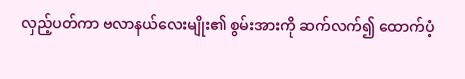လှည့်ပတ်ကာ ဗလာနယ်လေးမျိုး၏ စွမ်းအားကို ဆက်လက်၍ ထောက်ပံ့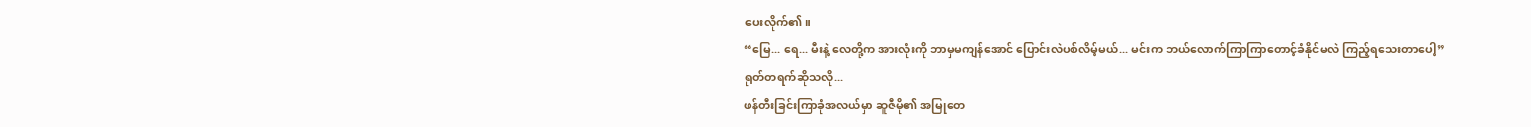ပေးလိုက်၏။
“မြေ... ရေ... မီးနဲ့ လေတို့က အားလုံးကို ဘာမှမကျန်အောင် ပြောင်းလဲပစ်လိမ့်မယ်... မင်းက ဘယ်လောက်ကြာကြာတောင့်ခံနိုင်မလဲ ကြည့်ရသေးတာပေါ့”
ရုတ်တရက်ဆိုသလို...
ဖန်တီးခြင်းကြာခုံအလယ်မှာ ဆူဇီမို၏ အမြုတေ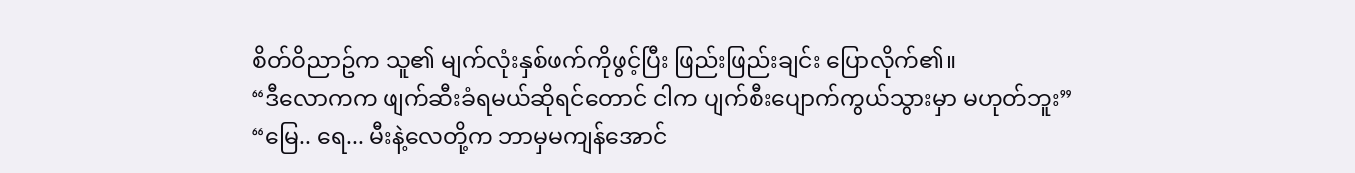စိတ်ဝိညာဥ်က သူ၏ မျက်လုံးနှစ်ဖက်ကိုဖွင့်ပြီး ဖြည်းဖြည်းချင်း ပြောလိုက်၏။
“ဒီလောကက ဖျက်ဆီးခံရမယ်ဆိုရင်တောင် ငါက ပျက်စီးပျောက်ကွယ်သွားမှာ မဟုတ်ဘူး”
“မြေ.. ရေ... မီးနဲ့လေတို့က ဘာမှမကျန်အောင်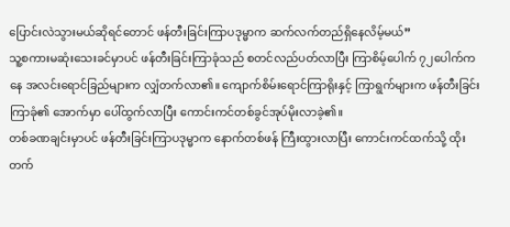ပြောင်းလဲသွားမယ်ဆိုရင်တောင် ဖန်တီးခြင်းကြာပဒုမ္မာက ဆက်လက်တည်ရှိနေလိမ့်မယ်”
သူ့စကားမဆုံးသေးခင်မှာပင် ဖန်တီးခြင်းကြာခုံသည် စတင်လည်ပတ်လာပြီး ကြာစိမ့်ပေါက် ၇၂ပေါက်ကနေ အလင်းရောင်ခြည်များက လျှံတက်လာ၏။ ကျောက်စိမ်းရောင်ကြာရိုးနှင့် ကြာရွက်များက ဖန်တီးခြင်းကြာခုံ၏ အောက်မှာ ပေါ်ထွက်လာပြီး ကောင်းကင်တစ်ခွင်အုပ်မိုးလာခဲ့၏။
တစ်ခဏချင်းမှာပင် ဖန်တီးခြင်းကြာပဒုမ္မာက နောက်တစ်ဖန် ကြီးထွားလာပြီး ကောင်းကင်ထက်သို့ ထိုးတက်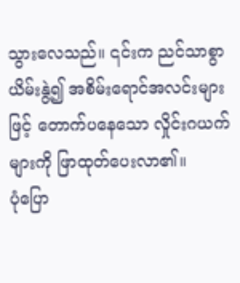သွားလေသည်။ ၎င်းက ညင်သာစွာ ယိမ်းနွဲ့၍ အစိမ်းရောင်အလင်းများဖြင့် တောက်ပနေသော လှိုင်းဂယက်များကို ဖြာထုတ်ပေးလာ၏။
ပုံပြော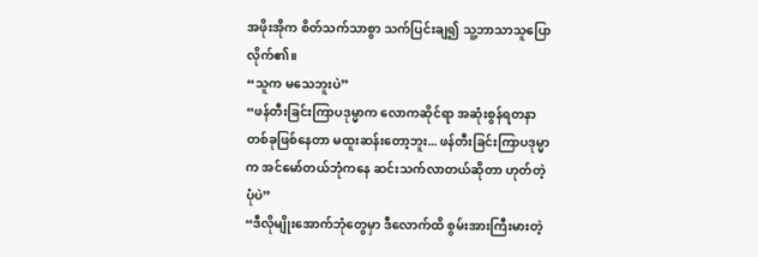အဖိုးအိုက စိတ်သက်သာစွာ သက်ပြင်းချ၍ သူ့ဘာသာသူပြောလိုက်၏။
“သူက မသေဘူးပဲ”
“ဖန်တီးခြင်းကြာပဒုမ္မာက လောကဆိုင်ရာ အဆုံးစွန်ရတနာတစ်ခုဖြစ်နေတာ မထူးဆန်းတော့ဘူး... ဖန်တီးခြင်းကြာပဒုမ္မာက အင်မော်တယ်ဘုံကနေ ဆင်းသက်လာတယ်ဆိုတာ ဟုတ်တဲ့ပုံပဲ”
“ဒီလိုမျိုးအောက်ဘုံတွေမှာ ဒီလောက်ထိ စွမ်းအားကြီးမားတဲ့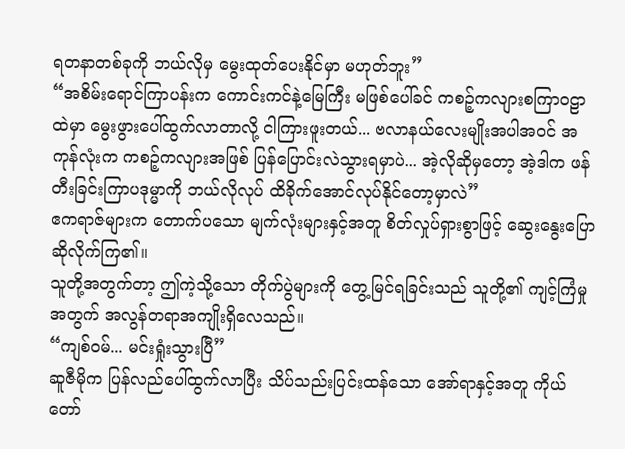ရတနာတစ်ခုကို ဘယ်လိုမှ မွေးထုတ်ပေးနိုင်မှာ မဟုတ်ဘူး”
“အစိမ်းရောင်ကြာပန်းက ကောင်းကင်နဲ့မြေကြီး မဖြစ်ပေါ်ခင် ကစဉ့်ကလျားစကြာဝဠာထဲမှာ မွေးဖွားပေါ်ထွက်လာတာလို့ ငါကြားဖူးတယ်... ဗလာနယ်လေးမျိုးအပါအဝင် အကုန်လုံးက ကစဉ့်ကလျားအဖြစ် ပြန်ပြောင်းလဲသွားရမှာပဲ... အဲ့လိုဆိုမှတော့ အဲ့ဒါက ဖန်တီးခြင်းကြာပဒုမ္မာကို ဘယ်လိုလုပ် ထိခိုက်အောင်လုပ်နိုင်တော့မှာလဲ”
ဧကရာဇ်များက တောက်ပသော မျက်လုံးများနှင့်အတူ စိတ်လှုပ်ရှားစွာဖြင့် ဆွေးနွေးပြောဆိုလိုက်ကြ၏။
သူတို့အတွက်တာ့ ဤကဲ့သို့သော တိုက်ပွဲများကို တွေ့မြင်ရခြင်းသည် သူတို့၏ ကျင့်ကြံမှုအတွက် အလွန်တရာအကျိုးရှိလေသည်။
“ကျစ်ဝမ်... မင်းရှုံးသွားပြီ”
ဆူဇီမိုက ပြန်လည်ပေါ်ထွက်လာပြီး သိပ်သည်းပြင်းထန်သော အော်ရာနှင့်အတူ ကိုယ်တော်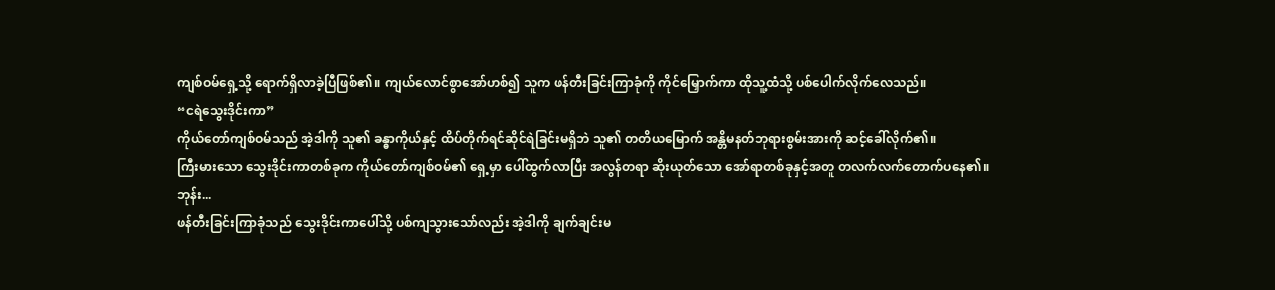ကျစ်ဝမ်ရှေ့သို့ ရောက်ရှိလာခဲ့ပြီဖြစ်၏။ ကျယ်လောင်စွာအော်ဟစ်၍ သူက ဖန်တီးခြင်းကြာခုံကို ကိုင်မြှောက်ကာ ထိုသူ့ထံသို့ ပစ်ပေါက်လိုက်လေသည်။
“ငရဲသွေးဒိုင်းကာ”
ကိုယ်တော်ကျစ်ဝမ်သည် အဲ့ဒါကို သူ၏ ခန္ဓာကိုယ်နှင့် ထိပ်တိုက်ရင်ဆိုင်ရဲခြင်းမရှိဘဲ သူ၏ တတိယမြောက် အန္တိမနတ်ဘုရားစွမ်းအားကို ဆင့်ခေါ်လိုက်၏။
ကြီးမားသော သွေးဒိုင်းကာတစ်ခုက ကိုယ်တော်ကျစ်ဝမ်၏ ရှေ့မှာ ပေါ်ထွက်လာပြီး အလွန်တရာ ဆိုးယုတ်သော အော်ရာတစ်ခုနှင့်အတူ တလက်လက်တောက်ပနေ၏။
ဘုန်း...
ဖန်တီးခြင်းကြာခုံသည် သွေးဒိုင်းကာပေါ်သို့ ပစ်ကျသွားသော်လည်း အဲ့ဒါကို ချက်ချင်းမ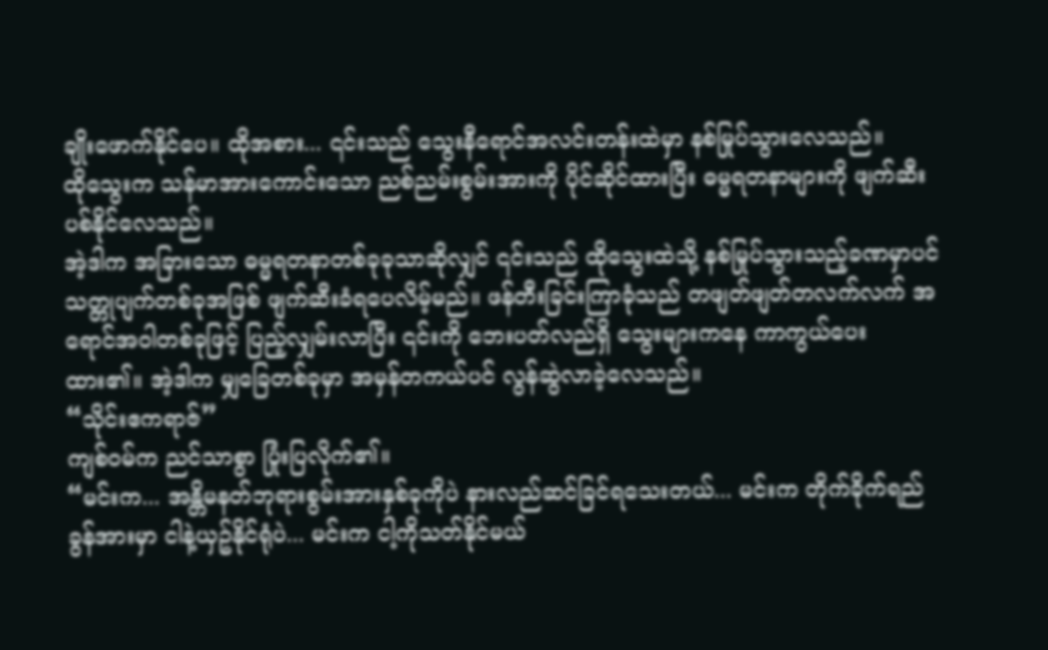ချိုးဖောက်နိုင်ပေ။ ထိုအစား... ၎င်းသည် သွေးနီရောင်အလင်းတန်းထဲမှာ နစ်မြုပ်သွားလေသည်။
ထိုသွေးက သန်မာအားကောင်းသော ညစ်ညမ်းစွမ်းအားကို ပိုင်ဆိုင်ထားပြီး ဓမ္မရတနာများကို ဖျက်ဆီးပစ်နိုင်လေသည်။
အဲ့ဒါက အခြားသော ဓမ္မရတနာတစ်ခုခုသာဆိုလျှင် ၎င်းသည် ထိုသွေးထဲသို့ နစ်မြုပ်သွားသည့်ခဏမှာပင် သတ္တုပျက်တစ်ခုအဖြစ် ဖျက်ဆီးခံရပေလိမ့်မည်။ ဖန်တီးခြင်းကြာခုံသည် တဖျတ်ဖျတ်တလက်လက် အရောင်အဝါတစ်ခုဖြင့် ပြည့်လျှမ်းလာပြီး ၎င်းကို ဘေးပတ်လည်ရှိ သွေးများကနေ ကာကွယ်ပေးထား၏။ အဲ့ဒါက မျှခြေတစ်ခုမှာ အမှန်တကယ်ပင် လွန်ဆွဲလာခဲ့လေသည်။
“သိုင်းဧကရာဇ်”
ကျစ်ဝမ်က ညင်သာစွာ ပြုံးပြလိုက်၏။
“မင်းက... အန္တိမနတ်ဘုရားစွမ်းအားနှစ်ခုကိုပဲ နားလည်ဆင်ခြင်ရသေးတယ်... မင်းက တိုက်ခိုက်ရည်ခွန်အားမှာ ငါနဲ့ယှဥ်နိုင်ရုံပဲ... မင်းက ငါ့ကိုသတ်နိုင်မယ်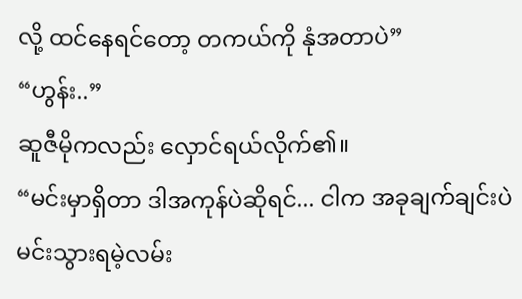လို့ ထင်နေရင်တော့ တကယ်ကို နုံအတာပဲ”
“ဟွန်း..”
ဆူဇီမိုကလည်း လှောင်ရယ်လိုက်၏။
“မင်းမှာရှိတာ ဒါအကုန်ပဲဆိုရင်... ငါက အခုချက်ချင်းပဲ မင်းသွားရမဲ့လမ်း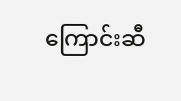ကြောင်းဆီ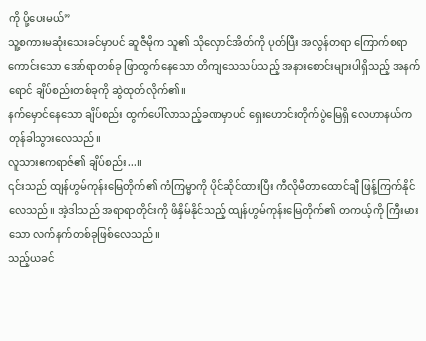ကို ပို့ပေးမယ်”
သူ့စကားမဆုံးသေးခင်မှာပင် ဆူဇီမိုက သူ၏ သိုလှောင်အိတ်ကို ပုတ်ပြီး အလွန်တရာ ကြောက်စရာကောင်းသော အော်ရာတစ်ခု ဖြာထွက်နေသော တိကျသေသပ်သည့် အနားစောင်းများပါရှိသည့် အနက်ရောင် ချိပ်စည်းတစ်ခုကို ဆွဲထုတ်လိုက်၏။
နက်မှောင်နေသော ချိပ်စည်း ထွက်ပေါ်လာသည့်ခဏမှာပင် ရှေးဟောင်းတိုက်ပွဲမြေရှိ လေဟာနယ်က တုန်ခါသွားလေသည်။
လူသားဧကရာဇ်၏ ချိပ်စည်း...။
၎င်းသည် ထျန်ဟွမ်ကုန်းမြေတိုက်၏ ကံကြမ္မာကို ပိုင်ဆိုင်ထားပြီး ကီလိုမီတာထောင်ချီ ဖြန့်ကြက်နိုင်လေသည်။ အဲ့ဒါသည် အရာရာတိုင်းကို ဖိနှိမ်နိုင်သည့် ထျန်ဟွမ်ကုန်းမြေတိုက်၏ တကယ့်ကို ကြီးမားသော လက်နက်တစ်ခုဖြစ်လေသည်။
သည့်ယခင်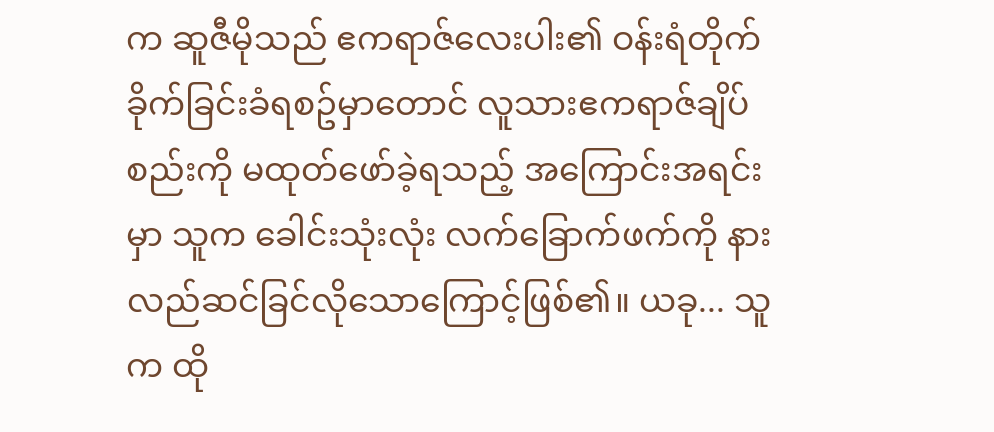က ဆူဇီမိုသည် ဧကရာဇ်လေးပါး၏ ဝန်းရံတိုက်ခိုက်ခြင်းခံရစဥ်မှာတောင် လူသားဧကရာဇ်ချိပ်စည်းကို မထုတ်ဖော်ခဲ့ရသည့် အကြောင်းအရင်းမှာ သူက ခေါင်းသုံးလုံး လက်ခြောက်ဖက်ကို နားလည်ဆင်ခြင်လိုသောကြောင့်ဖြစ်၏။ ယခု... သူက ထို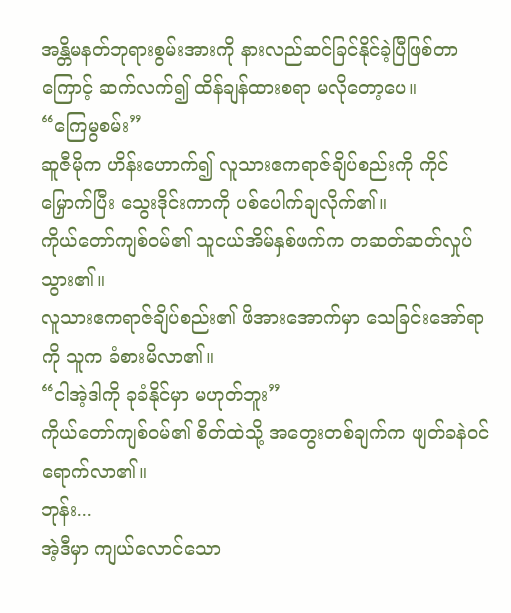အန္တိမနတ်ဘုရားစွမ်းအားကို နားလည်ဆင်ခြင်နိုင်ခဲ့ပြီဖြစ်တာကြောင့် ဆက်လက်၍ ထိန်ချန်ထားစရာ မလိုတော့ပေ။
“ကြေမွစမ်း”
ဆူဇီမိုက ဟိန်းဟောက်၍ လူသားဧကရာဇ်ချိပ်စည်းကို ကိုင်မြှောက်ပြီး သွေးဒိုင်းကာကို ပစ်ပေါက်ချလိုက်၏။
ကိုယ်တော်ကျစ်ဝမ်၏ သူငယ်အိမ်နှစ်ဖက်က တဆတ်ဆတ်လှုပ်သွား၏။
လူသားဧကရာဇ်ချိပ်စည်း၏ ဖိအားအောက်မှာ သေခြင်းအော်ရာကို သူက ခံစားမိလာ၏။
“ငါအဲ့ဒါကို ခုခံနိုင်မှာ မဟုတ်ဘူး”
ကိုယ်တော်ကျစ်ဝမ်၏ စိတ်ထဲသို့ အတွေးတစ်ချက်က ဖျတ်ခနဲဝင်ရောက်လာ၏။
ဘုန်း...
အဲ့ဒီမှာ ကျယ်လောင်သော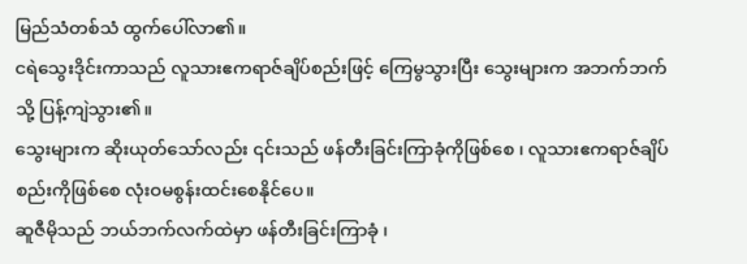မြည်သံတစ်သံ ထွက်ပေါ်လာ၏။
ငရဲသွေးဒိုင်းကာသည် လူသားဧကရာဇ်ချိပ်စည်းဖြင့် ကြေမွသွားပြီး သွေးများက အဘက်ဘက်သို့ ပြန့်ကျဲသွား၏။
သွေးများက ဆိုးယုတ်သော်လည်း ၎င်းသည် ဖန်တီးခြင်းကြာခုံကိုဖြစ်စေ ၊ လူသားဧကရာဇ်ချိပ်စည်းကိုဖြစ်စေ လုံးဝမစွန်းထင်းစေနိုင်ပေ။
ဆူဇီမိုသည် ဘယ်ဘက်လက်ထဲမှာ ဖန်တီးခြင်းကြာခုံ ၊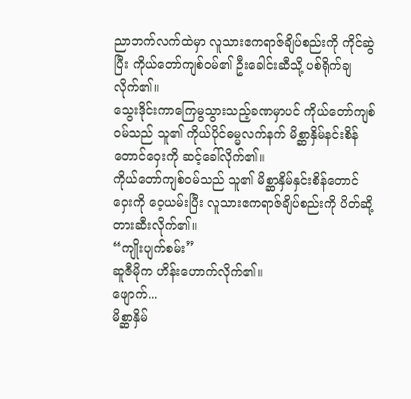ညာဘက်လက်ထဲမှာ လူသားဧကရာဇ်ချိပ်စည်းကို ကိုင်ဆွဲပြီး ကိုယ်တော်ကျစ်ဝမ်၏ ဦးခေါင်းဆီသို့ ပစ်ရိုက်ချလိုက်၏။
သွေးဒိုင်းကာကြေမွသွားသည့်ခဏမှာပင် ကိုယ်တော်ကျစ်ဝမ်သည် သူ၏ ကိုယ်ပိုင်ဓမ္မလက်နက် မိစ္ဆာနှိမ်နင်းစိန်တောင်ဝှေးကို ဆင့်ခေါ်လိုက်၏။
ကိုယ်တော်ကျစ်ဝမ်သည် သူ၏ မိစ္ဆာနှိမ်နှင်းစိန်တောင်ဝှေးကို ဝေ့ယမ်းပြီး လူသားဧကရာဇ်ချိပ်စည်းကို ပိတ်ဆို့တားဆီးလိုက်၏။
“ကျိုးပျက်စမ်း”
ဆူဇီမိုက ဟိန်းဟောက်လိုက်၏။
ဖျောက်...
မိစ္ဆာနှိမ်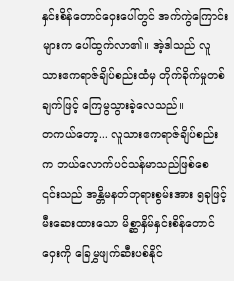နှင်းစိန်တောင်ဝှေးပေါ်တွင် အက်ကွဲကြောင်းများက ပေါ်ထွက်လာ၏။ အဲ့ဒါသည် လူသားဧကရာဇ်ချိပ်စည်းထံမှ တိုက်ခိုက်မှုတစ်ချက်ဖြင့် ကြေမွသွားခဲ့လေသည်။
တကယ်တော့... လူသားဧကရာဇ်ချိပ်စည်းက ဘယ်လောက်ပင်သန်မာသည်ဖြစ်စေ ၎င်းသည် အန္တိမနတ်ဘုရားစွမ်းအား ၅ခုဖြင့် မီးဆေးထားသော မိစ္ဆာနှိမ်နှင်းစိန်တောင်ဝှေးကို ခြေမွှဖျက်ဆီးပစ်နိုင်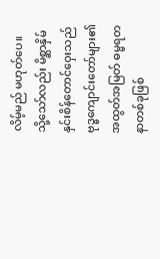လိမ့်မည် မဟုတ်ပေ။ သို့သော်လည်း မိစ္ဆာနှိမ်နှင်းစိန်တောင်ဝှေးသည် ဗုဒ္ဓကျောင်းတော်များ၏ အထွတ်အမြတ် ဓမ္မရတနာတစ်ခုဖြစ်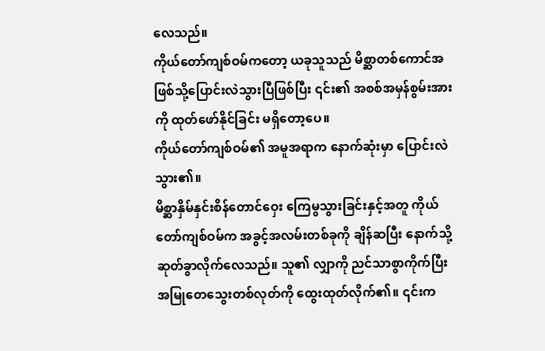လေသည်။
ကိုယ်တော်ကျစ်ဝမ်ကတော့ ယခုသူသည် မိစ္ဆာတစ်ကောင်အဖြစ်သို့ပြောင်းလဲသွားပြီဖြစ်ပြီး ၎င်း၏ အစစ်အမှန်စွမ်းအားကို ထုတ်ဖော်နိုင်ခြင်း မရှိတော့ပေ။
ကိုယ်တော်ကျစ်ဝမ်၏ အမူအရာက နောက်ဆုံးမှာ ပြောင်းလဲသွား၏။
မိစ္ဆာနှိမ်နှင်းစိန်တောင်ဝှေး ကြေမွသွားခြင်းနှင့်အတူ ကိုယ်တော်ကျစ်ဝမ်က အခွင့်အလမ်းတစ်ခုကို ချိန်ဆပြီး နောက်သို့ ဆုတ်ခွာလိုက်လေသည်။ သူ၏ လျှာကို ညင်သာစွာကိုက်ပြီး အမြုတေသွေးတစ်လုတ်ကို ထွေးထုတ်လိုက်၏။ ၎င်းက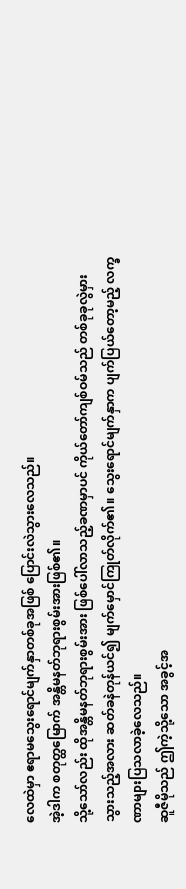လေထဲမှာ ဧရာမသွေးရောင်မျက်နှာတစ်ခုအဖြစ် ပြောင်းလဲသွားလေသည်။
အဲ့ဒါက စတုတ္ထမြောက် အန္တိမနတ်ဘုရားစွမ်းအားဖြစ်၏။
သို့သော်လည်း ထိုအန္တိမနတ်ဘုရားစွမ်းအား ဖြစ်ပေါ်လာသည့်ခဏမှာပင် ကိုယ်တော်ကျစ်ဝမ်သည် တစ်ခုခုလွဲမှားသွားသည့်အလား ဆတ်ခနဲတုန်ယင်၍ မျက်မှောင်ကြုတ်လိုက်၏။ သွေးရောင်မျက်နှာက ပျက်ပြယ်တော့မည့် လက္ခဏာများပြသလာခဲ့လေသည်။
ဆူဇီမိုသည် ဤကဲ့သို့သော အခွင့်အ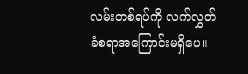လမ်းတစ်ရပ်ကို လက်လွှတ်ခံစရာအကြောင်းမရှိပေ။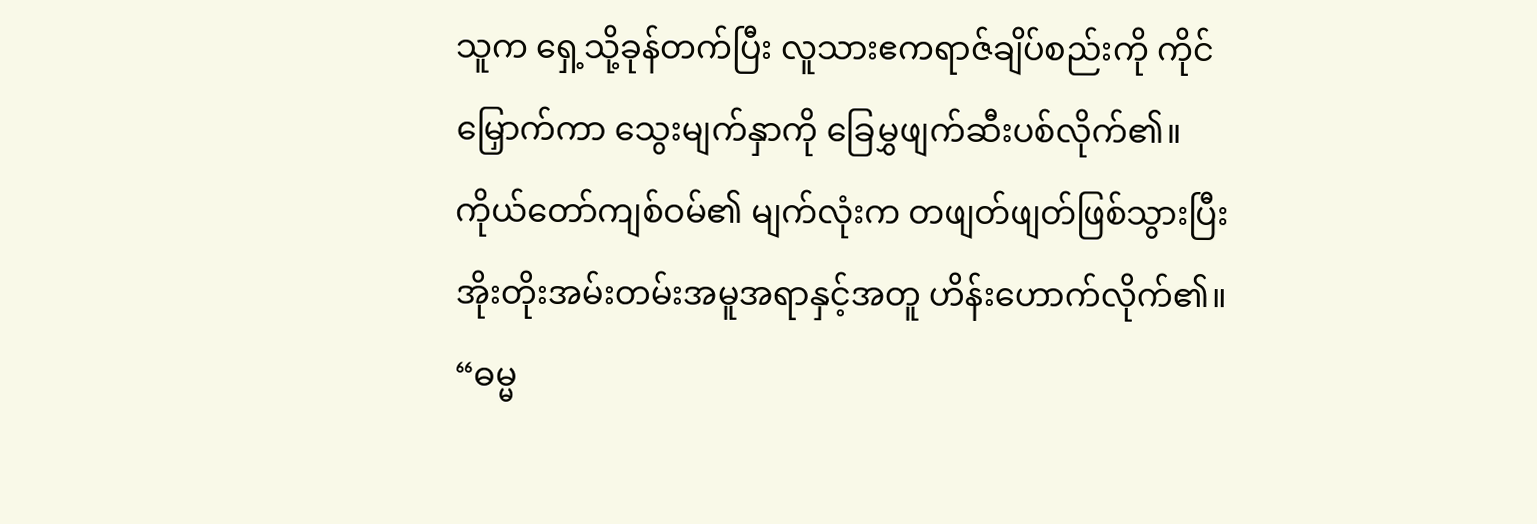သူက ရှေ့သို့ခုန်တက်ပြီး လူသားဧကရာဇ်ချိပ်စည်းကို ကိုင်မြှောက်ကာ သွေးမျက်နှာကို ခြေမွှဖျက်ဆီးပစ်လိုက်၏။
ကိုယ်တော်ကျစ်ဝမ်၏ မျက်လုံးက တဖျတ်ဖျတ်ဖြစ်သွားပြီး အိုးတိုးအမ်းတမ်းအမူအရာနှင့်အတူ ဟိန်းဟောက်လိုက်၏။
“ဓမ္မ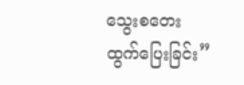သွေးစတေးထွက်ပြေးခြင်း”